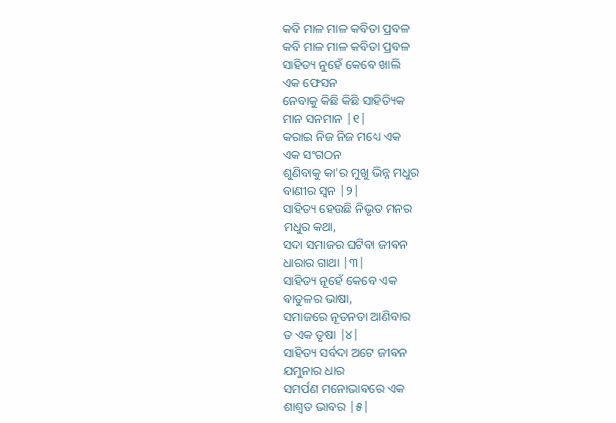କବି ମାଳ ମାଳ କବିତା ପ୍ରବଳ
କବି ମାଳ ମାଳ କବିତା ପ୍ରବଳ
ସାହିତ୍ୟ ନୁହେଁ କେବେ ଖାଲି
ଏକ ଫେସନ
ନେବାକୁ କିଛି କିଛି ସାହିତ୍ୟିକ
ମାନ ସନମାନ |୧|
କରାଇ ନିଜ ନିଜ ମଧ୍ୟେ ଏକ
ଏକ ସଂଗଠନ
ଶୁଣିବାକୁ କା'ର ମୁଖୁ ଭିନ୍ନ ମଧୁର
ବାଣୀର ସ୍ୱନ |୨|
ସାହିତ୍ୟ ହେଉଛି ନିଭୃତ ମନର
ମଧୁର କଥା,
ସଦା ସମାଜର ଘଟିବା ଜୀଵନ
ଧାରାର ଗାଥା |୩|
ସାହିତ୍ୟ ନୂହେଁ କେବେ ଏକ
ଵାତୁଳର ଭାଷା,
ସମାଜରେ ନୂତନତା ଆଣିବାର
ତ ଏକ ତୃଷା |୪|
ସାହିତ୍ୟ ସର୍ବଦା ଅଟେ ଜୀଵନ
ଯମୁନାର ଧାର
ସମର୍ପଣ ମନୋଭାଵରେ ଏକ
ଶାଶ୍ୱତ ଭାବର |୫|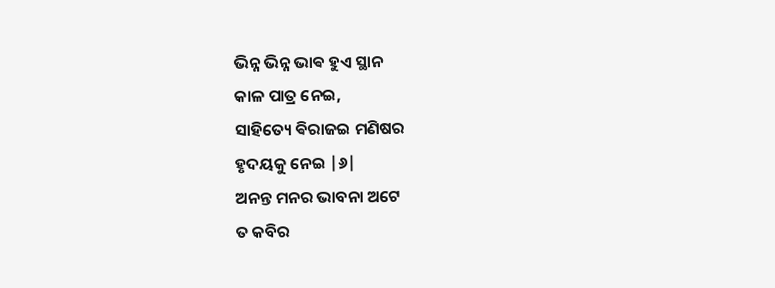ଭିନ୍ନ ଭିନ୍ନ ଭାଵ ହୁଏ ସ୍ଥାନ
କାଳ ପାତ୍ର ନେଇ,
ସାହିତ୍ୟେ ଵିରାଜଇ ମଣିଷର
ହୃଦୟକୁ ନେଇ |୬|
ଅନନ୍ତ ମନର ଭାବନା ଅଟେ
ତ କବିର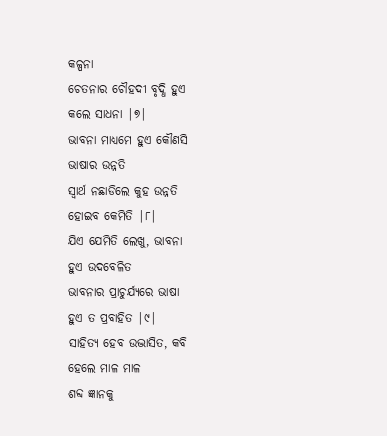କଳ୍ପନା
ଚେତନାର ଚୌହଦୀ ବୃଦ୍ଧି ହୁଏ
କଲେ ସାଧନା |୭|
ଭାବନା ମାଧ୍ୟମେ ହୁଏ କୌଣସି
ଭାଷାର ଉନ୍ନତି
ସ୍ଵାର୍ଥ ନଛାଡିଲେ କୁହ ଉନ୍ନତି
ହୋଇବ କେମିତି |୮|
ଯିଏ ଯେମିତି ଲେଖୁ, ଭାବନା
ହୁଏ ଉଦବେଳିତ
ଭାବନାର ପ୍ରାଚୁର୍ଯ୍ୟରେ ଭାଷା
ହୁଏ ତ ପ୍ରବାହିତ |୯|
ସାହିତ୍ୟ ହେବ ଉଦ୍ଭାସିତ, କବି
ହେଲେ ମାଳ ମାଳ
ଶବ୍ଦ ଜ୍ଞାନକୁ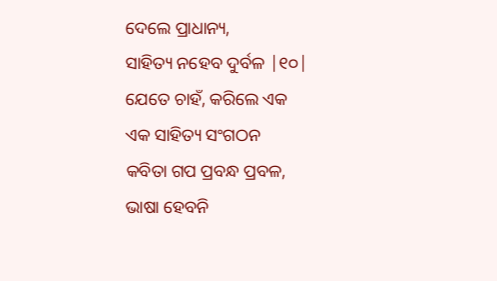ଦେଲେ ପ୍ରାଧାନ୍ୟ,
ସାହିତ୍ୟ ନହେବ ଦୁର୍ବଳ |୧୦|
ଯେତେ ଚାହଁ, କରିଲେ ଏକ
ଏକ ସାହିତ୍ୟ ସଂଗଠନ
କବିତା ଗପ ପ୍ରବନ୍ଧ ପ୍ରବଳ,
ଭାଷା ହେବନି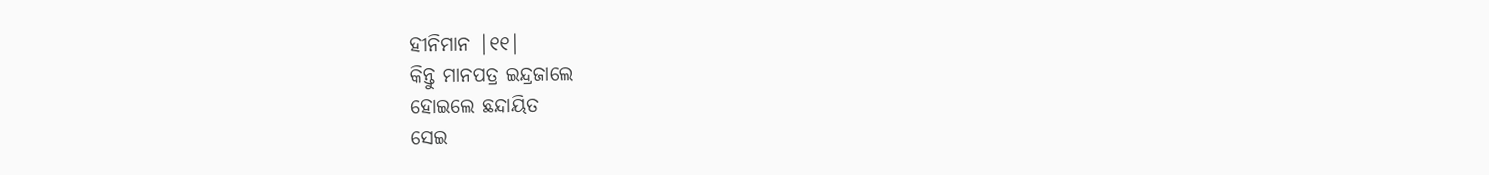ହୀନିମାନ |୧୧|
କିନ୍ତୁ ମାନପତ୍ର ଇନ୍ଦ୍ରଜାଲେ
ହୋଇଲେ ଛନ୍ଦାୟିତ
ସେଇ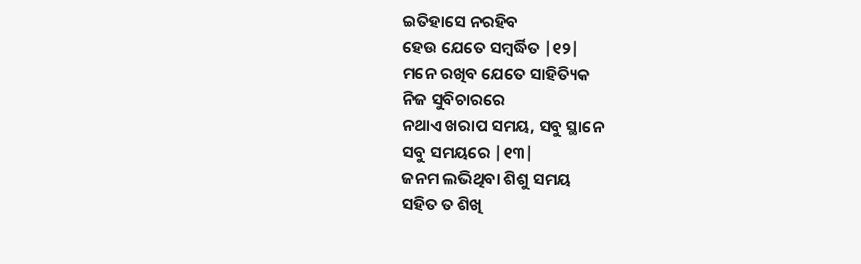ଇତିହାସେ ନରହିବ
ହେଉ ଯେତେ ସମ୍ବର୍ଦ୍ଧିତ |୧୨|
ମନେ ରଖିବ ଯେତେ ସାହିତ୍ୟିକ
ନିଜ ସୁବିଚାରରେ
ନଥାଏ ଖରାପ ସମୟ, ସବୁ ସ୍ଥାନେ
ସବୁ ସମୟରେ |୧୩|
ଜନମ ଲଭିଥିବା ଶିଶୁ ସମୟ
ସହିତ ତ ଶିଖି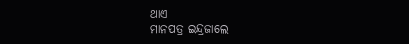ଥାଏ
ମାନପତ୍ର ଇନ୍ଦ୍ରଜାଲେ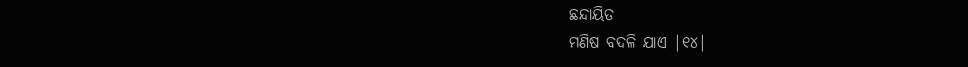ଛନ୍ଦାୟିତ
ମଣିଷ ବଦଳି ଯାଏ |୧୪|